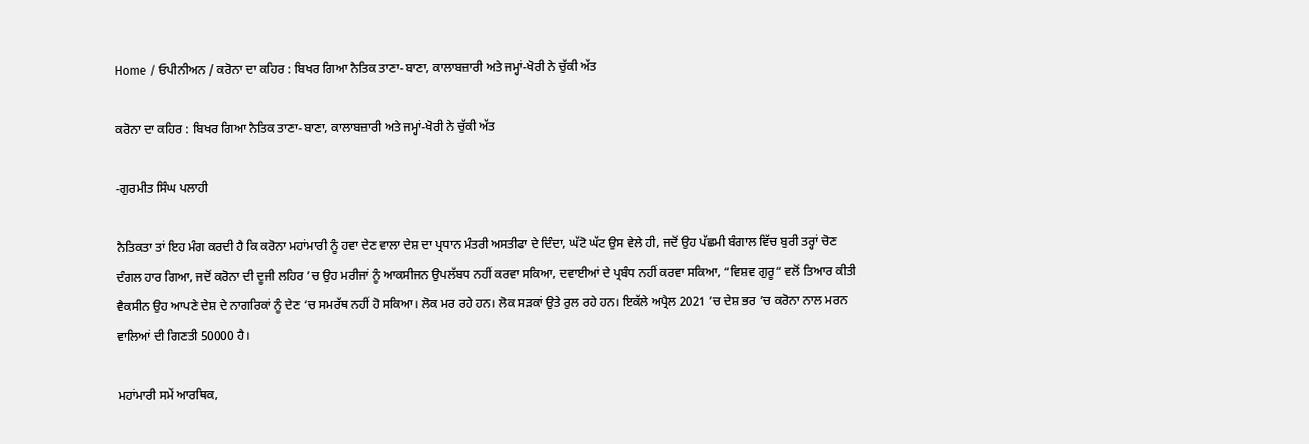Home / ਓਪੀਨੀਅਨ / ਕਰੋਨਾ ਦਾ ਕਹਿਰ : ਬਿਖਰ ਗਿਆ ਨੈਤਿਕ ਤਾਣਾ-ਬਾਣਾ, ਕਾਲਾਬਜ਼ਾਰੀ ਅਤੇ ਜਮ੍ਹਾਂ-ਖੋਰੀ ਨੇ ਚੁੱਕੀ ਅੱਤ

ਕਰੋਨਾ ਦਾ ਕਹਿਰ : ਬਿਖਰ ਗਿਆ ਨੈਤਿਕ ਤਾਣਾ-ਬਾਣਾ, ਕਾਲਾਬਜ਼ਾਰੀ ਅਤੇ ਜਮ੍ਹਾਂ-ਖੋਰੀ ਨੇ ਚੁੱਕੀ ਅੱਤ

-ਗੁਰਮੀਤ ਸਿੰਘ ਪਲਾਹੀ

ਨੈਤਿਕਤਾ ਤਾਂ ਇਹ ਮੰਗ ਕਰਦੀ ਹੈ ਕਿ ਕਰੋਨਾ ਮਹਾਂਮਾਰੀ ਨੂੰ ਹਵਾ ਦੇਣ ਵਾਲਾ ਦੇਸ਼ ਦਾ ਪ੍ਰਧਾਨ ਮੰਤਰੀ ਅਸਤੀਫਾ ਦੇ ਦਿੰਦਾ, ਘੱਟੋ ਘੱਟ ਉਸ ਵੇਲੇ ਹੀ, ਜਦੋਂ ਉਹ ਪੱਛਮੀ ਬੰਗਾਲ ਵਿੱਚ ਬੁਰੀ ਤਰ੍ਹਾਂ ਚੋਣ ਦੰਗਲ ਹਾਰ ਗਿਆ, ਜਦੋਂ ਕਰੋਨਾ ਦੀ ਦੂਜੀ ਲਹਿਰ ’ਚ ਉਹ ਮਰੀਜਾਂ ਨੂੰ ਆਕਸੀਜਨ ਉਪਲੱਬਧ ਨਹੀਂ ਕਰਵਾ ਸਕਿਆ, ਦਵਾਈਆਂ ਦੇ ਪ੍ਰਬੰਧ ਨਹੀਂ ਕਰਵਾ ਸਕਿਆ, “ਵਿਸ਼ਵ ਗੁਰੂ“ ਵਲੋਂ ਤਿਆਰ ਕੀਤੀ ਵੈਕਸੀਨ ਉਹ ਆਪਣੇ ਦੇਸ਼ ਦੇ ਨਾਗਰਿਕਾਂ ਨੂੰ ਦੇਣ ‘ਚ ਸਮਰੱਥ ਨਹੀਂ ਹੋ ਸਕਿਆ। ਲੋਕ ਮਰ ਰਹੇ ਹਨ। ਲੋਕ ਸੜਕਾਂ ਉਤੇ ਰੁਲ ਰਹੇ ਹਨ। ਇਕੱਲੇ ਅਪ੍ਰੈਲ 2021 ’ਚ ਦੇਸ਼ ਭਰ ’ਚ ਕਰੋਨਾ ਨਾਲ ਮਰਨ ਵਾਲਿਆਂ ਦੀ ਗਿਣਤੀ 50000 ਹੈ।

ਮਹਾਂਮਾਰੀ ਸਮੇਂ ਆਰਥਿਕ,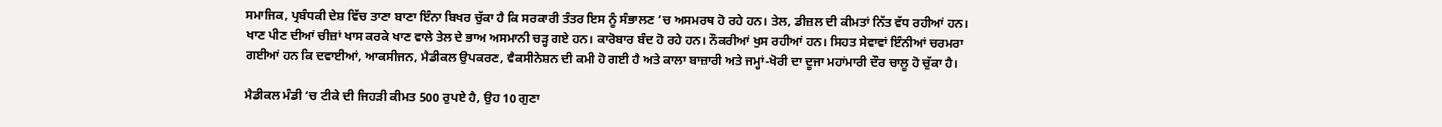ਸਮਾਜਿਕ, ਪ੍ਰਬੰਧਕੀ ਦੇਸ਼ ਵਿੱਚ ਤਾਣਾ ਬਾਣਾ ਇੰਨਾ ਬਿਖਰ ਚੁੱਕਾ ਹੈ ਕਿ ਸਰਕਾਰੀ ਤੰਤਰ ਇਸ ਨੂੰ ਸੰਭਾਲਣ ’ਚ ਅਸਮਰਥ ਹੋ ਰਹੇ ਹਨ। ਤੇਲ, ਡੀਜ਼ਲ ਦੀ ਕੀਮਤਾਂ ਨਿੱਤ ਵੱਧ ਰਹੀਆਂ ਹਨ। ਖਾਣ ਪੀਣ ਦੀਆਂ ਚੀਜ਼ਾਂ ਖਾਸ ਕਰਕੇ ਖਾਣ ਵਾਲੇ ਤੇਲ ਦੇ ਭਾਅ ਅਸਮਾਨੀ ਚੜ੍ਹ ਗਏ ਹਨ। ਕਾਰੋਬਾਰ ਬੰਦ ਹੋ ਰਹੇ ਹਨ। ਨੌਕਰੀਆਂ ਖੁਸ ਰਹੀਆਂ ਹਨ। ਸਿਹਤ ਸੇਵਾਵਾਂ ਇੰਨੀਆਂ ਚਰਮਰਾ ਗਈਆਂ ਹਨ ਕਿ ਦਵਾਈਆਂ, ਆਕਸੀਜਨ, ਮੈਡੀਕਲ ਉਪਕਰਣ, ਵੈਕਸੀਨੇਸ਼ਨ ਦੀ ਕਮੀ ਹੋ ਗਈ ਹੈ ਅਤੇ ਕਾਲਾ ਬਾਜ਼ਾਰੀ ਅਤੇ ਜਮ੍ਹਾਂ-ਖੋਰੀ ਦਾ ਦੂਜਾ ਮਹਾਂਮਾਰੀ ਦੌਰ ਚਾਲੂ ਹੋ ਚੁੱਕਾ ਹੈ।

ਮੈਡੀਕਲ ਮੰਡੀ ‘ਚ ਟੀਕੇ ਦੀ ਜਿਹੜੀ ਕੀਮਤ 500 ਰੁਪਏ ਹੈ, ਉਹ 10 ਗੁਣਾ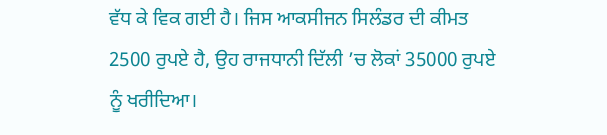ਵੱਧ ਕੇ ਵਿਕ ਗਈ ਹੈ। ਜਿਸ ਆਕਸੀਜਨ ਸਿਲੰਡਰ ਦੀ ਕੀਮਤ 2500 ਰੁਪਏ ਹੈ, ਉਹ ਰਾਜਧਾਨੀ ਦਿੱਲੀ ’ਚ ਲੋਕਾਂ 35000 ਰੁਪਏ ਨੂੰ ਖਰੀਦਿਆ।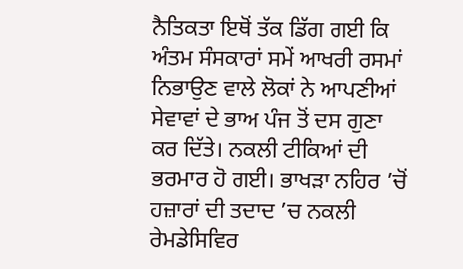ਨੈਤਿਕਤਾ ਇਥੋਂ ਤੱਕ ਡਿੱਗ ਗਈ ਕਿ ਅੰਤਮ ਸੰਸਕਾਰਾਂ ਸਮੇਂ ਆਖਰੀ ਰਸਮਾਂ ਨਿਭਾਉਣ ਵਾਲੇ ਲੋਕਾਂ ਨੇ ਆਪਣੀਆਂ ਸੇਵਾਵਾਂ ਦੇ ਭਾਅ ਪੰਜ ਤੋਂ ਦਸ ਗੁਣਾ ਕਰ ਦਿੱਤੇ। ਨਕਲੀ ਟੀਕਿਆਂ ਦੀ ਭਰਮਾਰ ਹੋ ਗਈ। ਭਾਖੜਾ ਨਹਿਰ ’ਚੋਂ ਹਜ਼ਾਰਾਂ ਦੀ ਤਦਾਦ ’ਚ ਨਕਲੀ ਰੇਮਡੇਸਿਵਿਰ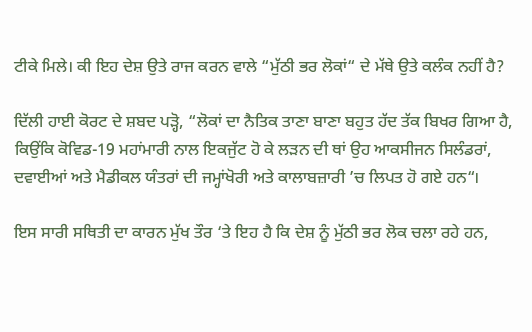ਟੀਕੇ ਮਿਲੇ। ਕੀ ਇਹ ਦੇਸ਼ ਉਤੇ ਰਾਜ ਕਰਨ ਵਾਲੇ “ਮੁੱਠੀ ਭਰ ਲੋਕਾਂ“ ਦੇ ਮੱਥੇ ਉਤੇ ਕਲੰਕ ਨਹੀਂ ਹੈ?

ਦਿੱਲੀ ਹਾਈ ਕੋਰਟ ਦੇ ਸ਼ਬਦ ਪੜ੍ਹੋ, “ਲੋਕਾਂ ਦਾ ਨੈਤਿਕ ਤਾਣਾ ਬਾਣਾ ਬਹੁਤ ਹੱਦ ਤੱਕ ਬਿਖਰ ਗਿਆ ਹੈ, ਕਿਉਂਕਿ ਕੋਵਿਡ-19 ਮਹਾਂਮਾਰੀ ਨਾਲ ਇਕਜੁੱਟ ਹੋ ਕੇ ਲੜਨ ਦੀ ਥਾਂ ਉਹ ਆਕਸੀਜਨ ਸਿਲੰਡਰਾਂ, ਦਵਾਈਆਂ ਅਤੇ ਮੈਡੀਕਲ ਯੰਤਰਾਂ ਦੀ ਜਮ੍ਹਾਂਖੋਰੀ ਅਤੇ ਕਾਲਾਬਜ਼ਾਰੀ ’ਚ ਲਿਪਤ ਹੋ ਗਏ ਹਨ“।

ਇਸ ਸਾਰੀ ਸਥਿਤੀ ਦਾ ਕਾਰਨ ਮੁੱਖ ਤੌਰ ‘ਤੇ ਇਹ ਹੈ ਕਿ ਦੇਸ਼ ਨੂੰ ਮੁੱਠੀ ਭਰ ਲੋਕ ਚਲਾ ਰਹੇ ਹਨ,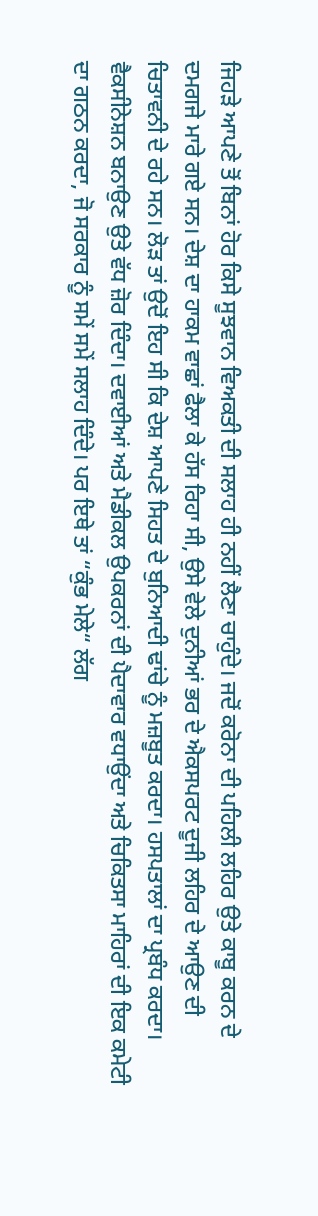ਜਿਹੜੇ ਆਪਣੇ ਤੋਂ ਬਿਨਾਂ ਹੋਰ ਕਿਸੇ ਸੂਝਵਾਨ ਵਿਅਕਤੀ ਦੀ ਸਲਾਹ ਹੀ ਨਹੀਂ ਲੈਣਾ ਚਾਹੁੰਦੇ। ਜਦੋਂ ਕਰੋਨਾ ਦੀ ਪਹਿਲੀ ਲਹਿਰ ਉਤੇ ਕਾਬੂ ਕਰਨ ਦੇ ਦਮਗਜੇ ਮਾਰੇ ਗਏ ਸਨ। ਦੇਸ਼ ਦਾ ਹਾਕਮ ਵਾਛਾਂ ਫੈਲਾ ਕੇ ਹੱਸ ਰਿਹਾ ਸੀ, ਉਸੇ ਵੇਲੇ ਦੁਨੀਆਂ ਭਰ ਦੇ ਐਕਸਪਰਟ ਦੂਜੀ ਲਹਿਰ ਦੇ ਆਉਣ ਦੀ ਚਿਤਾਵਨੀ ਦੇ ਰਹੇ ਸਨ। ਲੋੜ ਤਾਂ ਉਦੋਂ ਇਹ ਸੀ ਕਿ ਦੇਸ਼ ਆਪਣੇ ਸਿਹਤ ਦੇ ਬੁਨਿਆਦੀ ਢਾਂਚੇ ਨੂੰ ਮਜ਼ਬੂਤ ਕਰਦਾ। ਹਸਪਤਾਲਾਂ ਦਾ ਪ੍ਰਬੰਧ ਕਰਦਾ। ਵੈਕਸੀਨੇਸ਼ਨ ਬਨਾਉਣ ਉਤੇ ਵੱਧ ਜ਼ੋਰ ਦਿੰਦਾ। ਦਵਾਈਆਂ ਅਤੇ ਮੈਡੀਕਲ ਉਪਕਰਨਾਂ ਦੀ ਪੈਦਾਵਾਰ ਵਧਾਉਂਦਾ ਅਤੇ ਚਿਕਿਤਸਾ ਮਾਹਿਰਾਂ ਦੀ ਇਕ ਕਮੇਟੀ ਦਾ ਗਠਨ ਕਰਦਾ, ਜੋ ਸਰਕਾਰ ਨੂੰ ਸਮੇਂ ਸਮੇਂ ਸਲਾਹ ਦਿੰਦੇ। ਪਰ ਇਥੇ ਤਾਂ “ਕੁੰਭ ਮੇਲੇ“ ਲੱਗ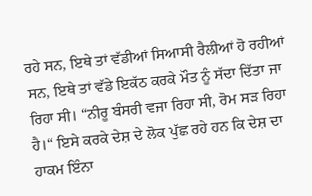ਰਹੇ ਸਨ, ਇਥੇ ਤਾਂ ਵੱਡੀਆਂ ਸਿਆਸੀ ਰੈਲੀਆਂ ਹੋ ਰਹੀਆਂ ਸਨ, ਇਥੇ ਤਾਂ ਵੱਡੇ ਇਕੱਠ ਕਰਕੇ ਮੌਤ ਨੂੰ ਸੱਦਾ ਦਿੱਤਾ ਜਾ ਰਿਹਾ ਸੀ। “ਨੀਰੂ ਬੰਸਰੀ ਵਜਾ ਰਿਹਾ ਸੀ, ਰੋਮ ਸੜ ਰਿਹਾ ਹੈ।“ ਇਸੇ ਕਰਕੇ ਦੇਸ਼ ਦੇ ਲੋਕ ਪੁੱਛ ਰਹੇ ਹਨ ਕਿ ਦੇਸ਼ ਦਾ ਹਾਕਮ ਇੰਨਾ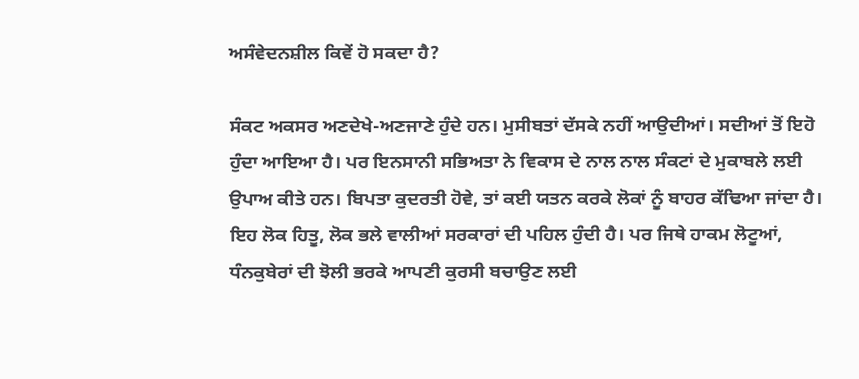ਅਸੰਵੇਦਨਸ਼ੀਲ ਕਿਵੇਂ ਹੋ ਸਕਦਾ ਹੈ?

ਸੰਕਟ ਅਕਸਰ ਅਣਦੇਖੇ-ਅਣਜਾਣੇ ਹੁੰਦੇ ਹਨ। ਮੁਸੀਬਤਾਂ ਦੱਸਕੇ ਨਹੀਂ ਆਉਦੀਆਂ। ਸਦੀਆਂ ਤੋਂ ਇਹੋ ਹੁੰਦਾ ਆਇਆ ਹੈ। ਪਰ ਇਨਸਾਨੀ ਸਭਿਅਤਾ ਨੇ ਵਿਕਾਸ ਦੇ ਨਾਲ ਨਾਲ ਸੰਕਟਾਂ ਦੇ ਮੁਕਾਬਲੇ ਲਈ ਉਪਾਅ ਕੀਤੇ ਹਨ। ਬਿਪਤਾ ਕੁਦਰਤੀ ਹੋਵੇ, ਤਾਂ ਕਈ ਯਤਨ ਕਰਕੇ ਲੋਕਾਂ ਨੂੰ ਬਾਹਰ ਕੱਢਿਆ ਜਾਂਦਾ ਹੈ। ਇਹ ਲੋਕ ਹਿਤੂ, ਲੋਕ ਭਲੇ ਵਾਲੀਆਂ ਸਰਕਾਰਾਂ ਦੀ ਪਹਿਲ ਹੁੰਦੀ ਹੈ। ਪਰ ਜਿਥੇ ਹਾਕਮ ਲੋਟੂਆਂ, ਧੰਨਕੁਬੇਰਾਂ ਦੀ ਝੋਲੀ ਭਰਕੇ ਆਪਣੀ ਕੁਰਸੀ ਬਚਾਉਣ ਲਈ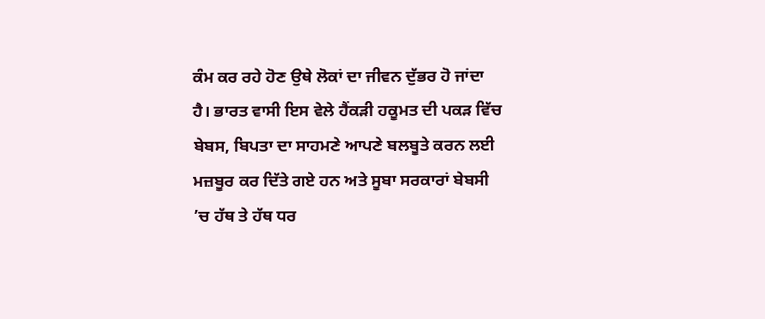ਕੰਮ ਕਰ ਰਹੇ ਹੋਣ ਉਥੇ ਲੋਕਾਂ ਦਾ ਜੀਵਨ ਦੁੱਭਰ ਹੋ ਜਾਂਦਾ ਹੈ। ਭਾਰਤ ਵਾਸੀ ਇਸ ਵੇਲੇ ਹੈਂਕੜੀ ਹਕੂਮਤ ਦੀ ਪਕੜ ਵਿੱਚ ਬੇਬਸ, ਬਿਪਤਾ ਦਾ ਸਾਹਮਣੇ ਆਪਣੇ ਬਲਬੂਤੇ ਕਰਨ ਲਈ ਮਜ਼ਬੂਰ ਕਰ ਦਿੱਤੇ ਗਏ ਹਨ ਅਤੇ ਸੂਬਾ ਸਰਕਾਰਾਂ ਬੇਬਸੀ ’ਚ ਹੱਥ ਤੇ ਹੱਥ ਧਰ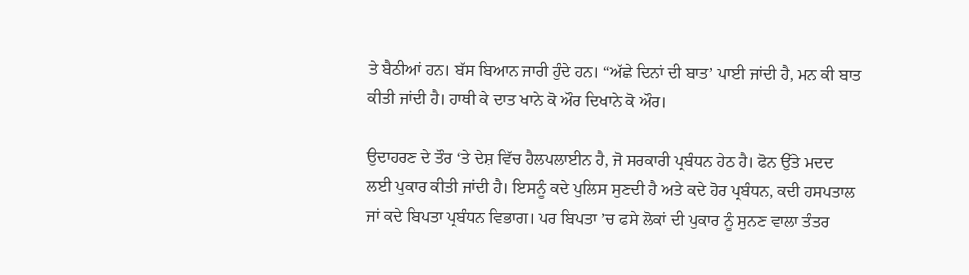ਤੇ ਬੈਠੀਆਂ ਹਨ। ਬੱਸ ਬਿਆਨ ਜਾਰੀ ਹੁੰਦੇ ਹਨ। “ਅੱਛੇ ਦਿਨਾਂ ਦੀ ਬਾਤ’ ਪਾਈ ਜਾਂਦੀ ਹੈ, ਮਨ ਕੀ ਬਾਤ ਕੀਤੀ ਜਾਂਦੀ ਹੈ। ਹਾਥੀ ਕੇ ਦਾਤ ਖਾਨੇ ਕੋ ਔਰ ਦਿਖਾਨੇ ਕੋ ਔਰ।

ਉਦਾਹਰਣ ਦੇ ਤੌਰ ‘ਤੇ ਦੇਸ਼ ਵਿੱਚ ਹੈਲਪਲਾਈਨ ਹੈ, ਜੋ ਸਰਕਾਰੀ ਪ੍ਰਬੰਧਨ ਹੇਠ ਹੈ। ਫੋਨ ਉੱਤੇ ਮਦਦ ਲਈ ਪੁਕਾਰ ਕੀਤੀ ਜਾਂਦੀ ਹੈ। ਇਸਨੂੰ ਕਦੇ ਪੁਲਿਸ ਸੁਣਦੀ ਹੈ ਅਤੇ ਕਦੇ ਹੋਰ ਪ੍ਰਬੰਧਨ, ਕਦੀ ਹਸਪਤਾਲ ਜਾਂ ਕਦੇ ਬਿਪਤਾ ਪ੍ਰਬੰਧਨ ਵਿਭਾਗ। ਪਰ ਬਿਪਤਾ ’ਚ ਫਸੇ ਲੋਕਾਂ ਦੀ ਪੁਕਾਰ ਨੂੰ ਸੁਨਣ ਵਾਲਾ ਤੰਤਰ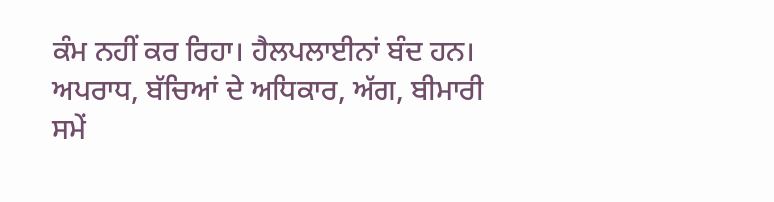ਕੰਮ ਨਹੀਂ ਕਰ ਰਿਹਾ। ਹੈਲਪਲਾਈਨਾਂ ਬੰਦ ਹਨ। ਅਪਰਾਧ, ਬੱਚਿਆਂ ਦੇ ਅਧਿਕਾਰ, ਅੱਗ, ਬੀਮਾਰੀ ਸਮੇਂ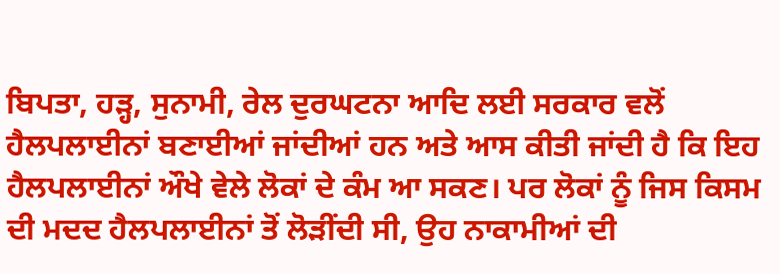ਬਿਪਤਾ, ਹੜ੍ਹ, ਸੁਨਾਮੀ, ਰੇਲ ਦੁਰਘਟਨਾ ਆਦਿ ਲਈ ਸਰਕਾਰ ਵਲੋਂ ਹੈਲਪਲਾਈਨਾਂ ਬਣਾਈਆਂ ਜਾਂਦੀਆਂ ਹਨ ਅਤੇ ਆਸ ਕੀਤੀ ਜਾਂਦੀ ਹੈ ਕਿ ਇਹ ਹੈਲਪਲਾਈਨਾਂ ਔਖੇ ਵੇਲੇ ਲੋਕਾਂ ਦੇ ਕੰਮ ਆ ਸਕਣ। ਪਰ ਲੋਕਾਂ ਨੂੰ ਜਿਸ ਕਿਸਮ ਦੀ ਮਦਦ ਹੈਲਪਲਾਈਨਾਂ ਤੋਂ ਲੋੜੀਂਦੀ ਸੀ, ਉਹ ਨਾਕਾਮੀਆਂ ਦੀ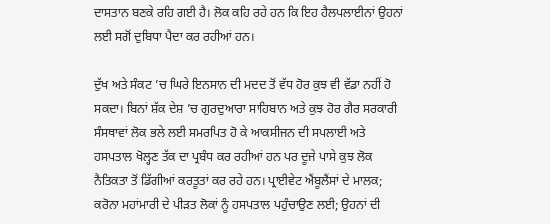ਦਾਸਤਾਨ ਬਣਕੇ ਰਹਿ ਗਈ ਹੈ। ਲੋਕ ਕਹਿ ਰਹੇ ਹਨ ਕਿ ਇਹ ਹੈਲਪਲਾਈਨਾਂ ਉਹਨਾਂ ਲਈ ਸਗੋਂ ਦੁਬਿਧਾ ਪੈਦਾ ਕਰ ਰਹੀਆਂ ਹਨ।

ਦੁੱਖ ਅਤੇ ਸੰਕਟ ’ਚ ਘਿਰੇ ਇਨਸਾਨ ਦੀ ਮਦਦ ਤੋਂ ਵੱਧ ਹੋਰ ਕੁਝ ਵੀ ਵੱਡਾ ਨਹੀਂ ਹੋ ਸਕਦਾ। ਬਿਨਾਂ ਸ਼ੱਕ ਦੇਸ਼ ’ਚ ਗੁਰਦੁਆਰਾ ਸਾਹਿਬਾਨ ਅਤੇ ਕੁਝ ਹੋਰ ਗੈਰ ਸਰਕਾਰੀ ਸੰਸਥਾਵਾਂ ਲੋਕ ਭਲੇ ਲਈ ਸਮਰਪਿਤ ਹੋ ਕੇ ਆਕਸੀਜਨ ਦੀ ਸਪਲਾਈ ਅਤੇ ਹਸਪਤਾਲ ਖੋਲ੍ਹਣ ਤੱਕ ਦਾ ਪ੍ਰਬੰਧ ਕਰ ਰਹੀਆਂ ਹਨ ਪਰ ਦੂਜੇ ਪਾਸੇ ਕੁਝ ਲੋਕ ਨੈਤਿਕਤਾ ਤੋਂ ਡਿੱਗੀਆਂ ਕਰਤੂਤਾਂ ਕਰ ਰਹੇ ਹਨ। ਪ੍ਰਾਈਵੇਟ ਐਂਬੂਲੈਂਸਾਂ ਦੇ ਮਾਲਕ; ਕਰੋਨਾ ਮਹਾਂਮਾਰੀ ਦੇ ਪੀੜਤ ਲੋਕਾਂ ਨੂੰ ਹਸਪਤਾਲ ਪਹੁੰਚਾਉਣ ਲਈ; ਉਹਨਾਂ ਦੀ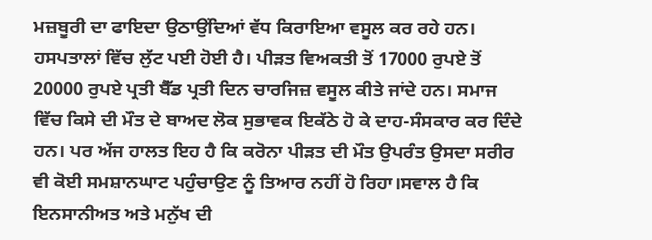ਮਜ਼ਬੂਰੀ ਦਾ ਫਾਇਦਾ ਉਠਾਉਂਦਿਆਂ ਵੱਧ ਕਿਰਾਇਆ ਵਸੂਲ ਕਰ ਰਹੇ ਹਨ। ਹਸਪਤਾਲਾਂ ਵਿੱਚ ਲੁੱਟ ਪਈ ਹੋਈ ਹੈ। ਪੀੜਤ ਵਿਅਕਤੀ ਤੋਂ 17000 ਰੁਪਏ ਤੋਂ 20000 ਰੁਪਏ ਪ੍ਰਤੀ ਬੈੱਡ ਪ੍ਰਤੀ ਦਿਨ ਚਾਰਜਿਜ਼ ਵਸੂਲ ਕੀਤੇ ਜਾਂਦੇ ਹਨ। ਸਮਾਜ ਵਿੱਚ ਕਿਸੇ ਦੀ ਮੌਤ ਦੇ ਬਾਅਦ ਲੋਕ ਸੁਭਾਵਕ ਇਕੱਠੇ ਹੋ ਕੇ ਦਾਹ-ਸੰਸਕਾਰ ਕਰ ਦਿੰਦੇ ਹਨ। ਪਰ ਅੱਜ ਹਾਲਤ ਇਹ ਹੈ ਕਿ ਕਰੋਨਾ ਪੀੜਤ ਦੀ ਮੌਤ ਉਪਰੰਤ ਉਸਦਾ ਸਰੀਰ ਵੀ ਕੋਈ ਸਮਸ਼ਾਨਘਾਟ ਪਹੁੰਚਾਉਣ ਨੂੰ ਤਿਆਰ ਨਹੀਂ ਹੋ ਰਿਹਾ।ਸਵਾਲ ਹੈ ਕਿ ਇਨਸਾਨੀਅਤ ਅਤੇ ਮਨੁੱਖ ਦੀ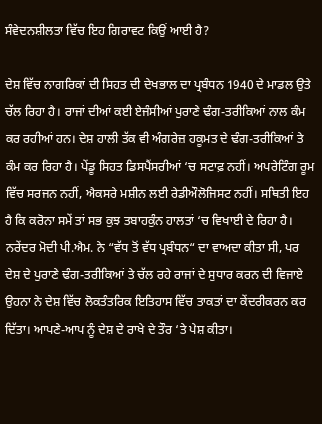ਸੰਵੇਦਨਸ਼ੀਲਤਾ ਵਿੱਚ ਇਹ ਗਿਰਾਵਟ ਕਿਉਂ ਆਈ ਹੈ?

ਦੇਸ਼ ਵਿੱਚ ਨਾਗਰਿਕਾਂ ਦੀ ਸਿਹਤ ਦੀ ਦੇਖਭਾਲ ਦਾ ਪ੍ਰਬੰਧਨ 1940 ਦੇ ਮਾਡਲ ਉਤੇ ਚੱਲ ਰਿਹਾ ਹੈ। ਰਾਜਾਂ ਦੀਆਂ ਕਈ ਏਜੰਸੀਆਂ ਪੁਰਾਣੇ ਢੰਗ-ਤਰੀਕਿਆਂ ਨਾਲ ਕੰਮ ਕਰ ਰਹੀਆਂ ਹਨ। ਦੇਸ਼ ਹਾਲੀ ਤੱਕ ਵੀ ਅੰਗਰੇਜ਼ ਹਕੂਮਤ ਦੇ ਢੰਗ-ਤਰੀਕਿਆਂ ਤੇ ਕੰਮ ਕਰ ਰਿਹਾ ਹੈ। ਪੇਂਡੂ ਸਿਹਤ ਡਿਸਪੈਂਸਰੀਆਂ ‘ਚ ਸਟਾਫ਼ ਨਹੀਂ। ਅਪਰੇਟਿੰਗ ਰੂਮ ਵਿੱਚ ਸਰਜਨ ਨਹੀਂ, ਐਕਸਰੇ ਮਸ਼ੀਨ ਲਈ ਰੇਡੀਔਲੋਜਿਸਟ ਨਹੀਂ। ਸਥਿਤੀ ਇਹ ਹੈ ਕਿ ਕਰੋਨਾ ਸਮੇਂ ਤਾਂ ਸਭ ਕੁਝ ਤਬਾਹਕੁੰਨ ਹਾਲਤਾਂ ‘ਚ ਵਿਖਾਈ ਦੇ ਰਿਹਾ ਹੈ। ਨਰੇਂਦਰ ਮੋਦੀ ਪੀ.ਐਮ. ਨੇ “ਵੱਧ ਤੋਂ ਵੱਧ ਪ੍ਰਬੰਧਨ“ ਦਾ ਵਾਅਦਾ ਕੀਤਾ ਸੀ, ਪਰ ਦੇਸ਼ ਦੇ ਪੁਰਾਣੇ ਢੰਗ-ਤਰੀਕਿਆਂ ਤੇ ਚੱਲ ਰਹੇ ਰਾਜਾਂ ਦੇ ਸੁਧਾਰ ਕਰਨ ਦੀ ਵਿਜਾਏ ਉਹਨਾ ਨੇ ਦੇਸ਼ ਵਿੱਚ ਲੋਕਤੰਤਰਿਕ ਇਤਿਹਾਸ ਵਿੱਚ ਤਾਕਤਾਂ ਦਾ ਕੇਂਦਰੀਕਰਨ ਕਰ ਦਿੱਤਾ। ਆਪਣੇ-ਆਪ ਨੂੰ ਦੇਸ਼ ਦੇ ਰਾਖੇ ਦੇ ਤੌਰ ‘ਤੇ ਪੇਸ਼ ਕੀਤਾ।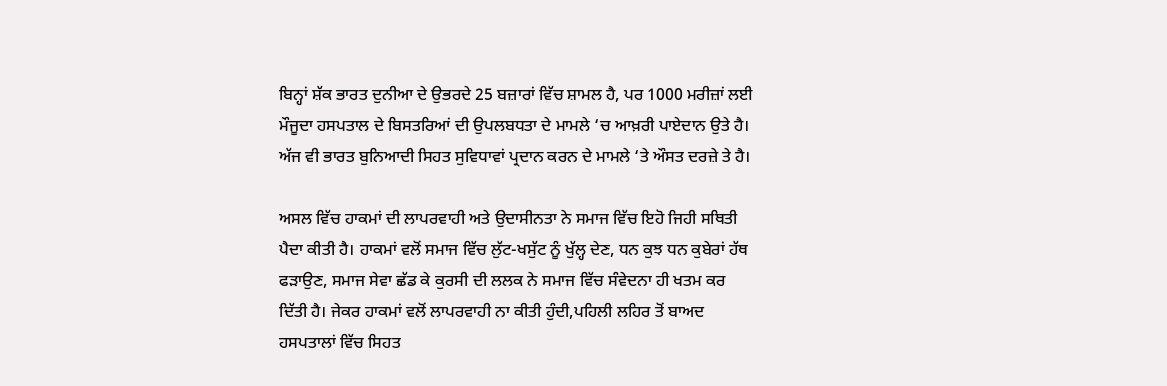ਬਿਨ੍ਹਾਂ ਸ਼ੱਕ ਭਾਰਤ ਦੁਨੀਆ ਦੇ ਉਭਰਦੇ 25 ਬਜ਼ਾਰਾਂ ਵਿੱਚ ਸ਼ਾਮਲ ਹੈ, ਪਰ 1000 ਮਰੀਜ਼ਾਂ ਲਈ ਮੌਜੂਦਾ ਹਸਪਤਾਲ ਦੇ ਬਿਸਤਰਿਆਂ ਦੀ ਉਪਲਬਧਤਾ ਦੇ ਮਾਮਲੇ ‘ਚ ਆਖ਼ਰੀ ਪਾਏਦਾਨ ਉਤੇ ਹੈ। ਅੱਜ ਵੀ ਭਾਰਤ ਬੁਨਿਆਦੀ ਸਿਹਤ ਸੁਵਿਧਾਵਾਂ ਪ੍ਰਦਾਨ ਕਰਨ ਦੇ ਮਾਮਲੇ ‘ਤੇ ਔਸਤ ਦਰਜ਼ੇ ਤੇ ਹੈ।

ਅਸਲ ਵਿੱਚ ਹਾਕਮਾਂ ਦੀ ਲਾਪਰਵਾਹੀ ਅਤੇ ਉਦਾਸੀਨਤਾ ਨੇ ਸਮਾਜ ਵਿੱਚ ਇਹੋ ਜਿਹੀ ਸਥਿਤੀ ਪੈਦਾ ਕੀਤੀ ਹੈ। ਹਾਕਮਾਂ ਵਲੋਂ ਸਮਾਜ ਵਿੱਚ ਲੁੱਟ-ਖਸੁੱਟ ਨੂੰ ਖੁੱਲ੍ਹ ਦੇਣ, ਧਨ ਕੁਝ ਧਨ ਕੁਬੇਰਾਂ ਹੱਥ ਫੜਾਉਣ, ਸਮਾਜ ਸੇਵਾ ਛੱਡ ਕੇ ਕੁਰਸੀ ਦੀ ਲਲਕ ਨੇ ਸਮਾਜ ਵਿੱਚ ਸੰਵੇਦਨਾ ਹੀ ਖਤਮ ਕਰ ਦਿੱਤੀ ਹੈ। ਜੇਕਰ ਹਾਕਮਾਂ ਵਲੋਂ ਲਾਪਰਵਾਹੀ ਨਾ ਕੀਤੀ ਹੁੰਦੀ,ਪਹਿਲੀ ਲਹਿਰ ਤੋਂ ਬਾਅਦ ਹਸਪਤਾਲਾਂ ਵਿੱਚ ਸਿਹਤ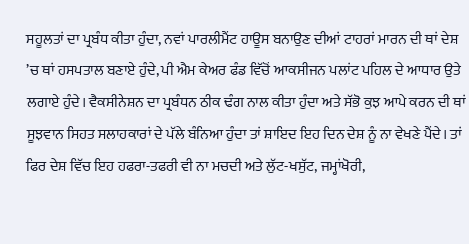ਸਹੂਲਤਾਂ ਦਾ ਪ੍ਰਬੰਧ ਕੀਤਾ ਹੁੰਦਾ, ਨਵਾਂ ਪਾਰਲੀਮੈਂਟ ਹਾਊਸ ਬਨਾਉਣ ਦੀਆਂ ਟਾਹਰਾਂ ਮਾਰਨ ਦੀ ਥਾਂ ਦੇਸ਼ ’ਚ ਥਾਂ ਹਸਪਤਾਲ ਬਣਾਏ ਹੁੰਦੇ, ਪੀ ਐਮ ਕੇਅਰ ਫੰਡ ਵਿੱਚੋਂ ਆਕਸੀਜਨ ਪਲਾਂਟ ਪਹਿਲ ਦੇ ਆਧਾਰ ਉਤੇ ਲਗਾਏ ਹੁੰਦੇ। ਵੈਕਸੀਨੇਸ਼ਨ ਦਾ ਪ੍ਰਬੰਧਨ ਠੀਕ ਢੰਗ ਨਾਲ ਕੀਤਾ ਹੁੰਦਾ ਅਤੇ ਸੱਭੋ ਕੁਝ ਆਪੇ ਕਰਨ ਦੀ ਥਾਂ ਸੂਝਵਾਨ ਸਿਹਤ ਸਲਾਹਕਾਰਾਂ ਦੇ ਪੱਲੇ ਬੰਨਿਆ ਹੁੰਦਾ ਤਾਂ ਸ਼ਾਇਦ ਇਹ ਦਿਨ ਦੇਸ਼ ਨੂੰ ਨਾ ਵੇਖਣੇ ਪੈਂਦੇ। ਤਾਂ ਫਿਰ ਦੇਸ਼ ਵਿੱਚ ਇਹ ਹਫਰਾ-ਤਫਰੀ ਵੀ ਨਾ ਮਚਦੀ ਅਤੇ ਲੁੱਟ-ਖਸੁੱਟ, ਜਮ੍ਹਾਂਖੋਰੀ,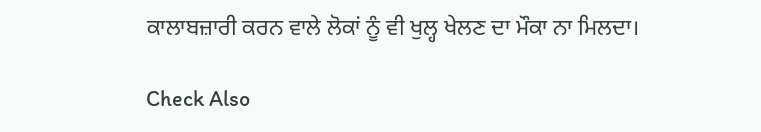ਕਾਲਾਬਜ਼ਾਰੀ ਕਰਨ ਵਾਲੇ ਲੋਕਾਂ ਨੂੰ ਵੀ ਖੁਲ੍ਹ ਖੇਲਣ ਦਾ ਮੌਕਾ ਨਾ ਮਿਲਦਾ।

Check Also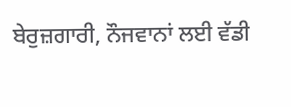ਬੇਰੁਜ਼ਗਾਰੀ, ਨੌਜਵਾਨਾਂ ਲਈ ਵੱਡੀ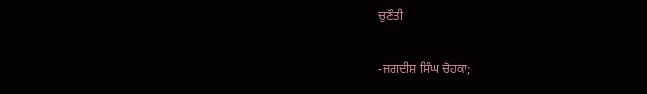ਚੁਣੌਤੀ

-ਜਗਦੀਸ਼ ਸਿੰਘ ਚੋਹਕਾ;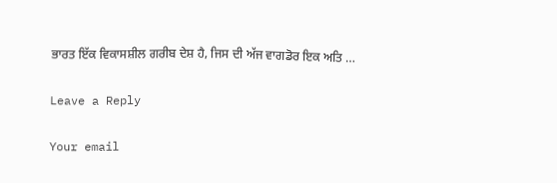ਭਾਰਤ ਇੱਕ ਵਿਕਾਸਸ਼ੀਲ ਗਰੀਬ ਦੇਸ਼ ਹੈ, ਜਿਸ ਦੀ ਅੱਜ ਵਾਗਡੋਰ ਇਕ ਅਤਿ …

Leave a Reply

Your email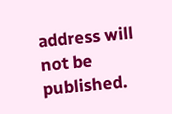address will not be published.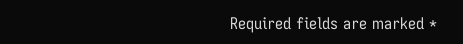Required fields are marked *